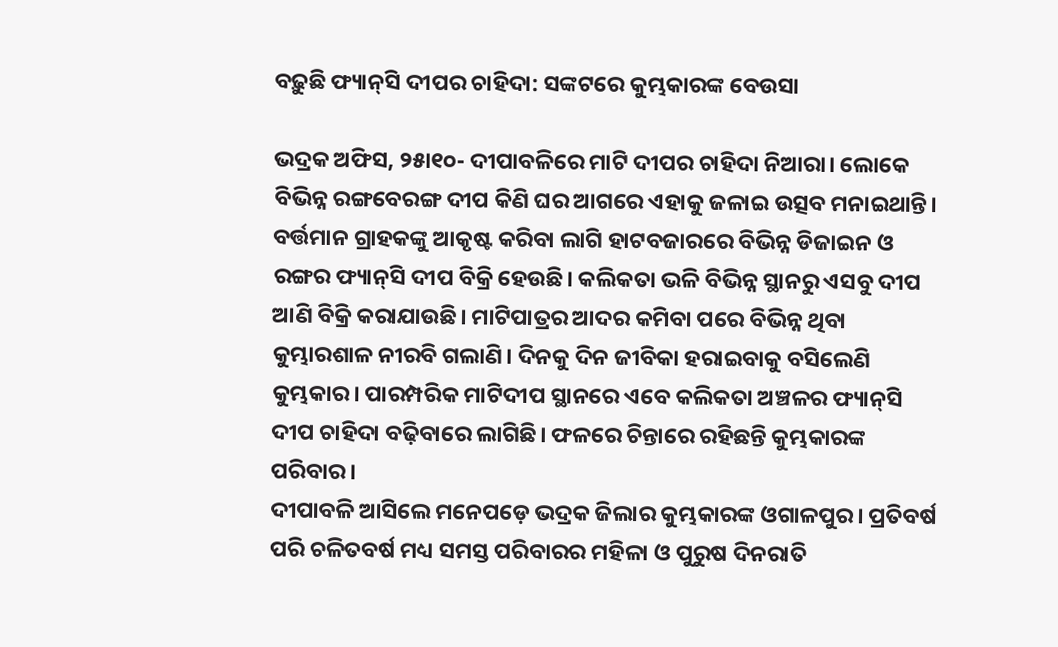ବଢ଼ୁଛି ଫ୍ୟାନ୍‌ସି ଦୀପର ଚାହିଦା: ସଙ୍କଟରେ କୁମ୍ଭକାରଙ୍କ ବେଉସା

ଭଦ୍ରକ ଅଫିସ, ୨୫ା୧୦- ଦୀପାବଳିରେ ମାଟି ଦୀପର ଚାହିଦା ନିଆରା। ଲୋକେ ବିଭିନ୍ନ ରଙ୍ଗବେରଙ୍ଗ ଦୀପ କିଣି ଘର ଆଗରେ ଏହାକୁ ଜଳାଇ ଉତ୍ସବ ମନାଇଥାନ୍ତି। ବର୍ତ୍ତମାନ ଗ୍ରାହକଙ୍କୁ ଆକୃଷ୍ଟ କରିବା ଲାଗି ହାଟବଜାରରେ ବିଭିନ୍ନ ଡିଜାଇନ ଓ ରଙ୍ଗର ଫ୍ୟାନ୍‌ସି ଦୀପ ବିକ୍ରି ହେଉଛି। କଲିକତା ଭଳି ବିଭିନ୍ନ ସ୍ଥାନରୁ ଏସବୁ ଦୀପ ଆଣି ବିକ୍ରି କରାଯାଉଛି। ମାଟିପାତ୍ରର ଆଦର କମିବା ପରେ ବିଭିନ୍ନ ଥିବା କୁମ୍ଭାରଶାଳ ନୀରବି ଗଲାଣି। ଦିନକୁ ଦିନ ଜୀବିକା ହରାଇବାକୁ ବସିଲେଣି କୁମ୍ଭକାର। ପାରମ୍ପରିକ ମାଟିଦୀପ ସ୍ଥାନରେ ଏବେ କଲିକତା ଅଞ୍ଚଳର ଫ୍ୟାନ୍‌ସି ଦୀପ ଚାହିଦା ବଢ଼ିବାରେ ଲାଗିଛି। ଫଳରେ ଚିନ୍ତାରେ ରହିଛନ୍ତି କୁମ୍ଭକାରଙ୍କ ପରିବାର।
ଦୀପାବଳି ଆସିଲେ ମନେପଡ଼େ ଭଦ୍ରକ ଜିଲାର କୁମ୍ଭକାରଙ୍କ ଓଗାଳପୁର। ପ୍ରତିବର୍ଷ ପରି ଚଳିତବର୍ଷ ମଧ୍ୟ ସମସ୍ତ ପରିବାରର ମହିଳା ଓ ପୁରୁଷ ଦିନରାତି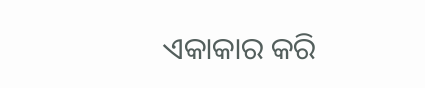ଏକାକାର କରି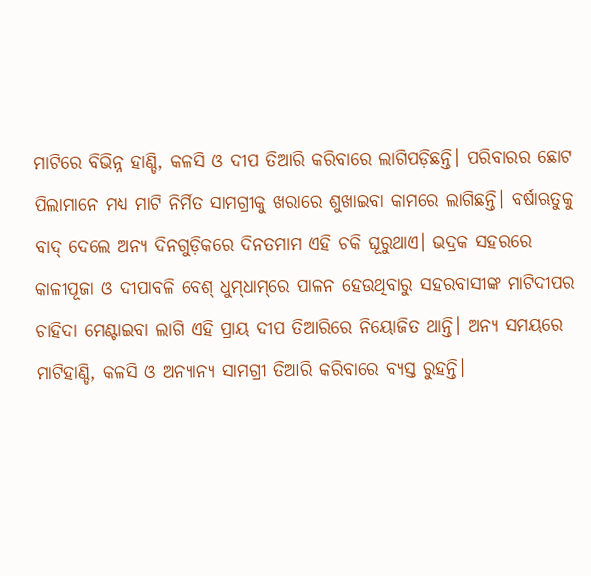ମାଟିରେ ବିଭିନ୍ନ ହାଣ୍ଡି, କଳସି ଓ ଦୀପ ତିଆରି କରିବାରେ ଲାଗିପଡ଼ିଛନ୍ତି। ପରିବାରର ଛୋଟ ପିଲାମାନେ ମଧ୍ୟ ମାଟି ନିର୍ମିତ ସାମଗ୍ରୀକୁ ଖରାରେ ଶୁଖାଇବା କାମରେ ଲାଗିଛନ୍ତି। ବର୍ଷାଋତୁକୁ ବାଦ୍‌ ଦେଲେ ଅନ୍ୟ ଦିନଗୁଡ଼ିକରେ ଦିନତମାମ ଏହି ଚକି ଘୂରୁଥାଏ। ଭଦ୍ରକ ସହରରେ କାଳୀପୂଜା ଓ ଦୀପାବଳି ବେଶ୍‌ ଧୁମ୍‌ଧାମ୍‌ରେ ପାଳନ ହେଉଥିବାରୁ ସହରବାସୀଙ୍କ ମାଟିଦୀପର ଚାହିଦା ମେଣ୍ଟାଇବା ଲାଗି ଏହି ପ୍ରାୟ ଦୀପ ତିଆରିରେ ନିୟୋଜିତ ଥାନ୍ତି। ଅନ୍ୟ ସମୟରେ ମାଟିହାଣ୍ଡି, କଳସି ଓ ଅନ୍ୟାନ୍ୟ ସାମଗ୍ରୀ ତିଆରି କରିବାରେ ବ୍ୟସ୍ତ ରୁହନ୍ତି।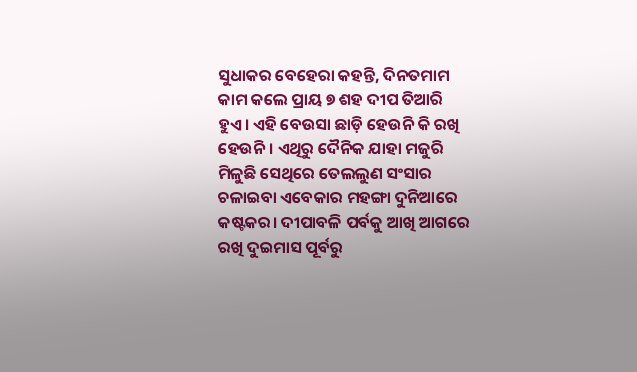ସୁଧାକର ବେହେରା କହନ୍ତି, ଦିନତମାମ କାମ କଲେ ପ୍ରାୟ ୭ ଶହ ଦୀପ ତିଆରି ହୁଏ। ଏହି ବେଉସା ଛାଡ଼ି ହେଉନି କି ରଖି ହେଉନି। ଏଥିରୁ ଦୈନିକ ଯାହା ମଜୁରି ମିଳୁଛି ସେଥିରେ ତେଲଲୁଣ ସଂସାର ଚଳାଇବା ଏବେକାର ମହଙ୍ଗା ଦୁନିଆରେ କଷ୍ଟକର। ଦୀପାବଳି ପର୍ବକୁ ଆଖି ଆଗରେ ରଖି ଦୁଇମାସ ପୂର୍ବରୁ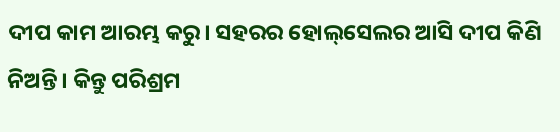ଦୀପ କାମ ଆରମ୍ଭ କରୁ। ସହରର ହୋଲ୍‌ସେଲର ଆସି ଦୀପ କିଣି ନିଅନ୍ତି। କିନ୍ତୁ ପରିଶ୍ରମ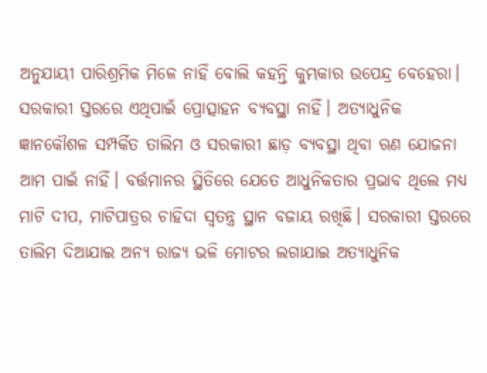ଅନୁଯାୟୀ ପାରିଶ୍ରମିକ ମିଳେ ନାହିଁ ବୋଲି କହନ୍ତି କୁମ୍ଭକାର ଉପେନ୍ଦ୍ର ବେହେରା।
ସରକାରୀ ସ୍ତରରେ ଏଥିପାଇଁ ପ୍ରୋତ୍ସାହନ ବ୍ୟବସ୍ଥା ନାହିଁ। ଅତ୍ୟାଧୁନିକ ଜ୍ଞାନକୌଶଳ ସମ୍ପର୍କିତ ତାଲିମ ଓ ସରକାରୀ ଛାଡ଼ ବ୍ୟବସ୍ଥା ଥିବା ଋଣ ଯୋଜନା ଆମ ପାଇଁ ନାହିଁ। ବର୍ତ୍ତମାନର ସ୍ଥିତିରେ ଯେତେ ଆଧୁନିକତାର ପ୍ରଭାବ ଥିଲେ ମଧ୍ୟ ମାଟି ଦୀପ, ମାଟିପାତ୍ରର ଚାହିଦା ସ୍ବତନ୍ତ୍ର ସ୍ଥାନ ବଜାୟ ରଖିଛି। ସରକାରୀ ସ୍ତରରେ ତାଲିମ ଦିଆଯାଇ ଅନ୍ୟ ରାଜ୍ୟ ଭଳି ମୋଟର ଲଗାଯାଇ ଅତ୍ୟାଧୁନିକ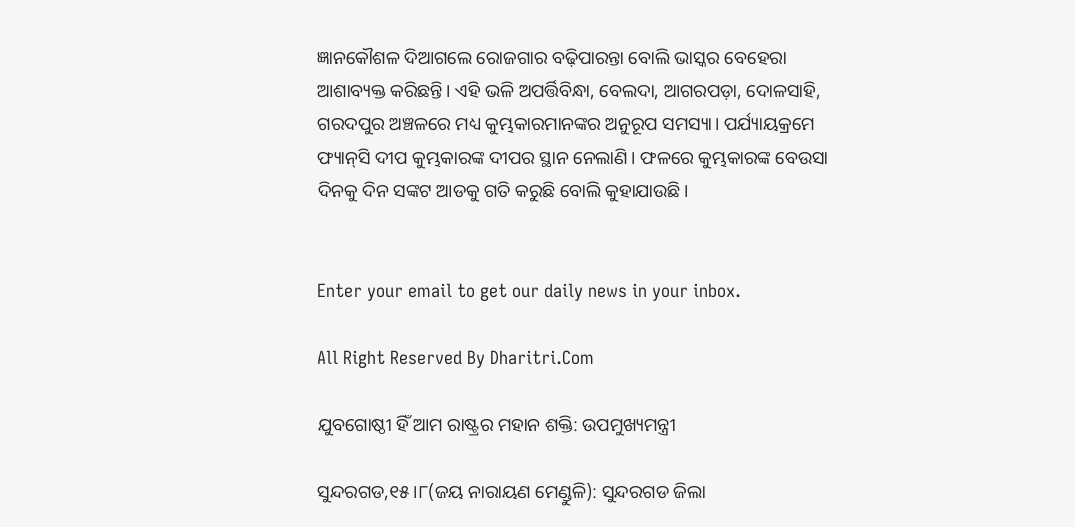ଜ୍ଞାନକୌଶଳ ଦିଆଗଲେ ରୋଜଗାର ବଢ଼ିପାରନ୍ତା ବୋଲି ଭାସ୍କର ବେହେରା ଆଶାବ୍ୟକ୍ତ କରିଛନ୍ତି। ଏହି ଭଳି ଅପର୍ତ୍ତିବିନ୍ଧା, ବେଲଦା, ଆଗରପଡ଼ା, ଦୋଳସାହି, ଗରଦପୁର ଅଞ୍ଚଳରେ ମଧ୍ୟ କୁମ୍ଭକାରମାନଙ୍କର ଅନୁରୂପ ସମସ୍ୟା। ପର୍ଯ୍ୟାୟକ୍ରମେ ଫ୍ୟାନ୍‌ସି ଦୀପ କୁମ୍ଭକାରଙ୍କ ଦୀପର ସ୍ଥାନ ନେଲାଣି। ଫଳରେ କୁମ୍ଭକାରଙ୍କ ବେଉସା ଦିନକୁ ଦିନ ସଙ୍କଟ ଆଡକୁ ଗତି କରୁଛି ବୋଲି କୁହାଯାଉଛି।


Enter your email to get our daily news in your inbox.

All Right Reserved By Dharitri.Com

ଯୁବଗୋଷ୍ଠୀ ହିଁ ଆମ ରାଷ୍ଟ୍ରର ମହାନ ଶକ୍ତି: ଉପମୁଖ୍ୟମନ୍ତ୍ରୀ

ସୁନ୍ଦରଗଡ,୧୫।୮(ଜୟ ନାରାୟଣ ମେଣ୍ଡୁଳି): ସୁନ୍ଦରଗଡ ଜିଲା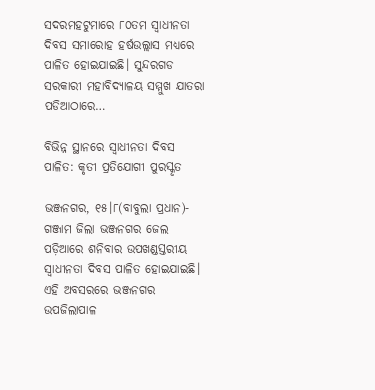ସଦରମହଟୁମାରେ ୮୦ତମ ସ୍ବାଧୀନତା ଦିବସ ସମାରୋହ ହର୍ଷଉଲ୍ଲାସ ମଧ୍ୟରେ ପାଳିତ ହୋଇଯାଇଛି। ସୁନ୍ଦରଗଡ ସରକାରୀ ମହାବିଦ୍ୟାଳୟ ସମ୍ମୁଖ ଯାତରା ପଡିଆଠାରେ…

ବିଭିନ୍ନ ସ୍ଥାନରେ ସ୍ବାଧୀନତା ଦିବସ ପାଳିତ: କୃତୀ ପ୍ରତିଯୋଗୀ ପୁରସ୍କୃତ

ଭଞ୍ଜନଗର, ୧୫।୮(ବାବୁଲା ପ୍ରଧାନ)- ଗଞ୍ଜାମ ଜିଲା ଭଞ୍ଜନଗର ଜେଲ ପଡ଼ିଆରେ ଶନିବାର ଉପଖଣ୍ଡସ୍ତରୀୟ ସ୍ବାଧୀନତା ଦିବସ ପାଳିତ ହୋଇଯାଇଛି। ଏହି ଅବସରରେ ଭଞ୍ଜନଗର ଉପଜିଲାପାଳ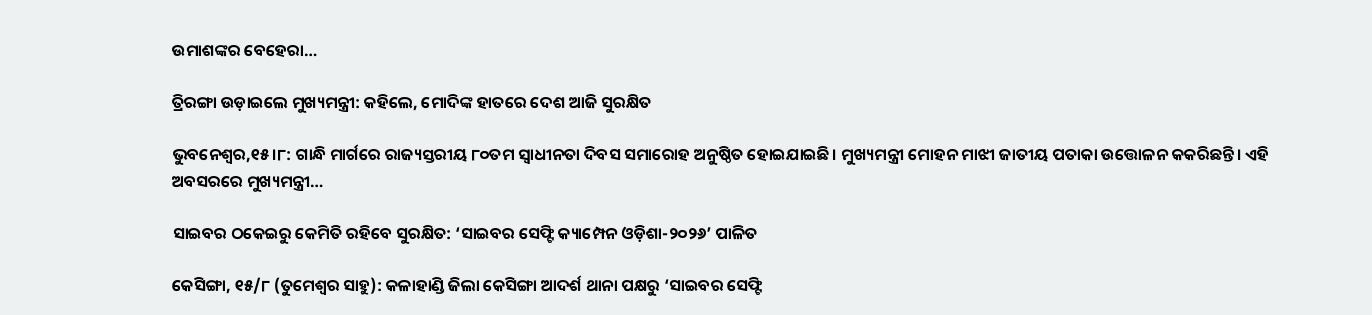ଉମାଶଙ୍କର ବେହେରା…

ତ୍ରିରଙ୍ଗା ଉଡ଼ାଇଲେ ମୁଖ୍ୟମନ୍ତ୍ରୀ: କହିଲେ, ମୋଦିଙ୍କ ହାତରେ ଦେଶ ଆଜି ସୁରକ୍ଷିତ

ଭୁବନେଶ୍ୱର,୧୫।୮: ଗାନ୍ଧି ମାର୍ଗରେ ରାଜ୍ୟସ୍ତରୀୟ ୮୦ତମ ସ୍ବାଧୀନତା ଦିବସ ସମାରୋହ ଅନୁଷ୍ଠିତ ହୋଇଯାଇଛି। ମୁଖ୍ୟମନ୍ତ୍ରୀ ମୋହନ ମାଝୀ ଜାତୀୟ ପତାକା ଉତ୍ତୋଳନ କକରିଛନ୍ତି। ଏହି ଅବସରରେ ମୁଖ୍ୟମନ୍ତ୍ରୀ…

ସାଇବର ଠକେଇରୁ କେମିତି ରହିବେ ସୁରକ୍ଷିତ: ‘ସାଇବର ସେଫ୍ଟି କ୍ୟାମ୍ପେନ ଓଡ଼ିଶା-୨୦୨୬’ ପାଳିତ

କେସିଙ୍ଗା, ୧୫/୮ (ତୁମେଶ୍ୱର ସାହୁ): କଳାହାଣ୍ଡି ଜିଲା କେସିଙ୍ଗା ଆଦର୍ଶ ଥାନା ପକ୍ଷରୁ ‘ସାଇବର ସେଫ୍ଟି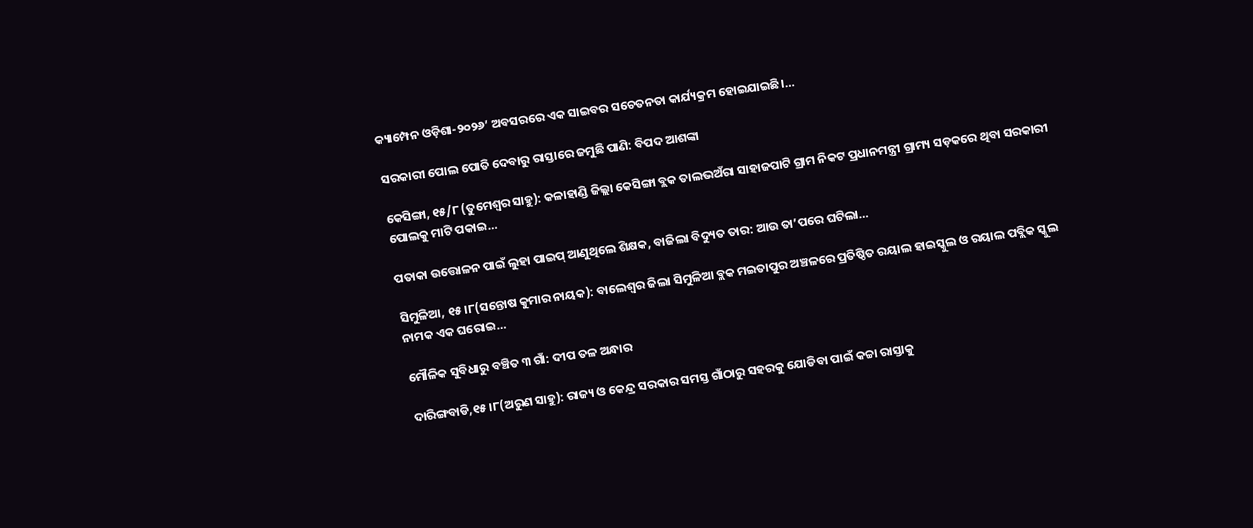କ୍ୟାମ୍ପେନ ଓଡ଼ିଶା-୨୦୨୬’ ଅବସରରେ ଏକ ସାଇବର ସଚେତନତା କାର୍ଯ୍ୟକ୍ରମ ହୋଇଯାଇଛି।…

ସରକାରୀ ପୋଲ ପୋତି ଦେବାରୁ ରାସ୍ତାରେ ଜମୁଛି ପାଣି: ବିପଦ ଆଶଙ୍କା

କେସିଙ୍ଗା, ୧୫/୮ (ତୁମେଶ୍ୱର ସାହୁ): କଳାହାଣ୍ଡି ଜିଲ୍ଲା କେସିଙ୍ଗା ବ୍ଲକ ତାଲଭଅଁରା ସାହାଜପାଟି ଗ୍ରାମ ନିକଟ ପ୍ରଧାନମନ୍ତ୍ରୀ ଗ୍ରାମ୍ୟ ସଡ଼କରେ ଥିବା ସରକାରୀ ପୋଲକୁ ମାଟି ପକାଇ…

ପତାକା ଉତ୍ତୋଳନ ପାଇଁ ଲୁହା ପାଇପ୍‌ ଆଣୁଥିଲେ ଶିକ୍ଷକ, ବାଜିଲା ବିଦ୍ୟୁତ ତାର: ଆଉ ତା’ପରେ ଘଟିଲା…

ସିମୁଳିଆ, ୧୫।୮(ସନ୍ତୋଷ କୁମାର ନାୟକ): ବାଲେଶ୍ୱର ଜିଲା ସିମୁଳିଆ ବ୍ଲକ ମଇତାପୁର ଅଞ୍ଚଳରେ ପ୍ରତିଷ୍ଠିତ ରୟାଲ ହାଇସ୍କୁଲ ଓ ରୟାଲ ପବ୍ଲିକ ସ୍କୁଲ ନାମକ ଏକ ଘରୋଇ…

ମୌଳିକ ସୁବିଧାରୁ ବଞ୍ଚିତ ୩ ଗାଁ: ଦୀପ ତଳ ଅନ୍ଧାର

ଦାରିଙ୍ଗବାଡି,୧୫।୮(ଅରୁଣ ସାହୁ): ରାଜ୍ୟ ଓ କେନ୍ଦ୍ର ସରକାର ସମସ୍ତ ଗାଁଠାରୁ ସହରକୁ ଯୋଡିବା ପାଇଁ କଚ୍ଚା ରାସ୍ତାକୁ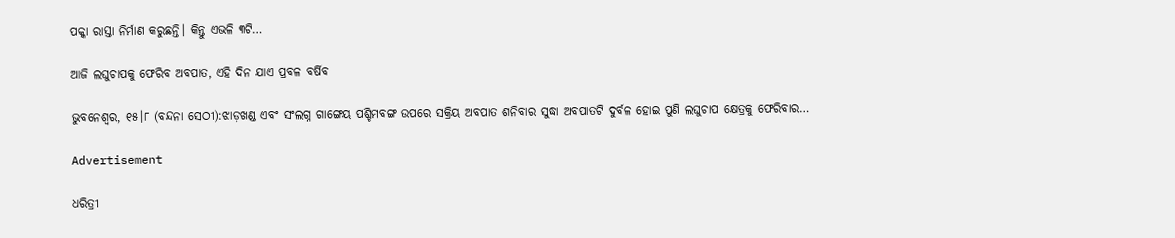ପକ୍କା ରାସ୍ତା ନିର୍ମାଣ କରୁଛନ୍ତି। କିନ୍ତୁ ଏଭଳି ୩ଟି…

ଆଜି ଲଘୁଚାପକୁ ଫେରିବ ଅବପାତ, ଏହି ଦିନ ଯାଏ ପ୍ରବଳ ବର୍ଷିବ

ଭୁବନେଶ୍ୱର, ୧୫।୮ (ବନ୍ଦନା ସେଠୀ):ଝାଡ଼ଖଣ୍ଡ ଏବଂ ସଂଲଗ୍ନ ଗାଙ୍ଗେୟ ପଶ୍ଚିମବଙ୍ଗ ଉପରେ ସକ୍ରିୟ ଅବପାତ ଶନିବାର ସୁଦ୍ଧା ଅବପାତଟି ଦୁର୍ବଳ ହୋଇ ପୁଣି ଲଘୁଚାପ କ୍ଷେତ୍ରକୁ ଫେରିବାର…

Advertisement

ଧରିତ୍ରୀ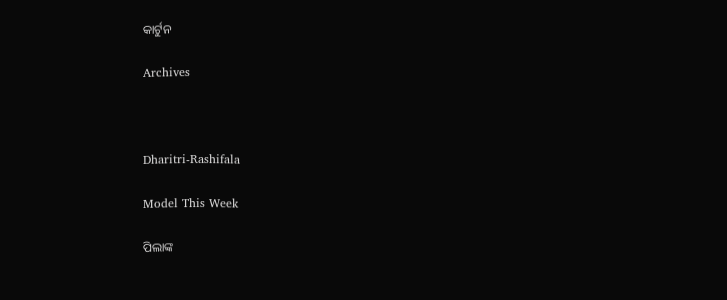କାର୍ଟୁନ

Archives



Dharitri-Rashifala

Model This Week

ପିଲାଙ୍କ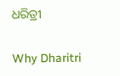ଧରିତ୍ରୀ

Why Dharitri